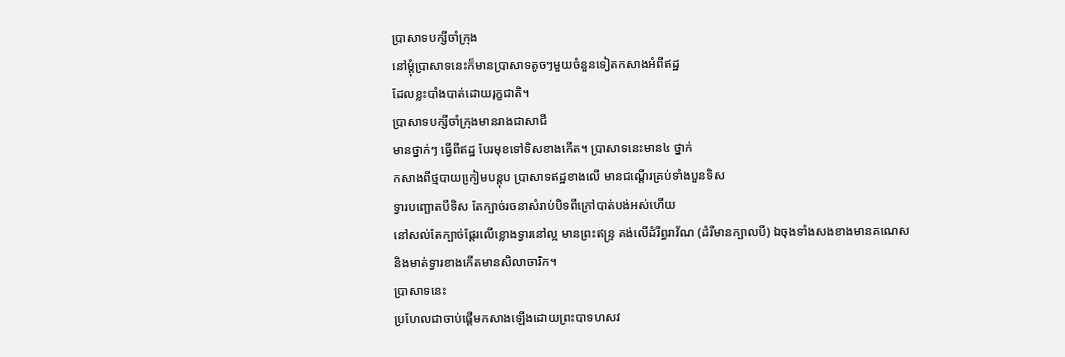ប្រាសាទបក្សីចាំក្រុង
នៅម្តុំប្រាសាទនេះក៏មានប្រាសាទតូចៗមួយចំនួនទៀតកសាងអំពីឥដ្ឋ
ដែលខ្លះបាំងបាត់ដោយរុក្ខជាតិ។
ប្រាសាទបក្សីចាំក្រុងមានរាងជាសាជី
មានថ្នាក់ៗ ធ្វើពីឥដ្ឋ បែរមុខទៅទិសខាងកើត។ ប្រាសាទនេះមាន៤ ថ្នាក់
កសាងពីថ្មបាយកៀ្រមបន្តុប ប្រាសាទឥដ្ឋខាងលើ មានជណ្តើរគ្រប់ទាំងបួនទិស
ទ្វារបញ្ឆោតបីទិស តែក្បាច់រចនាសំរាប់បិទពីក្រៅបាត់បង់អស់ហើយ
នៅសល់តែក្បាច់ផែ្តរលើខ្លោងទ្វារនៅល្អ មានព្រះឥន្រ្ទ គង់លើដំរីព្ធរាវ័ណ (ដំរីមានក្បាលបី) ឯចុងទាំងសងខាងមានគណេស
និងមាត់ទ្វារខាងកើតមានសិលាចារិក។
ប្រាសាទនេះ
ប្រហែលជាចាប់ផ្តើមកសាងឡើងដោយព្រះបាទហសវ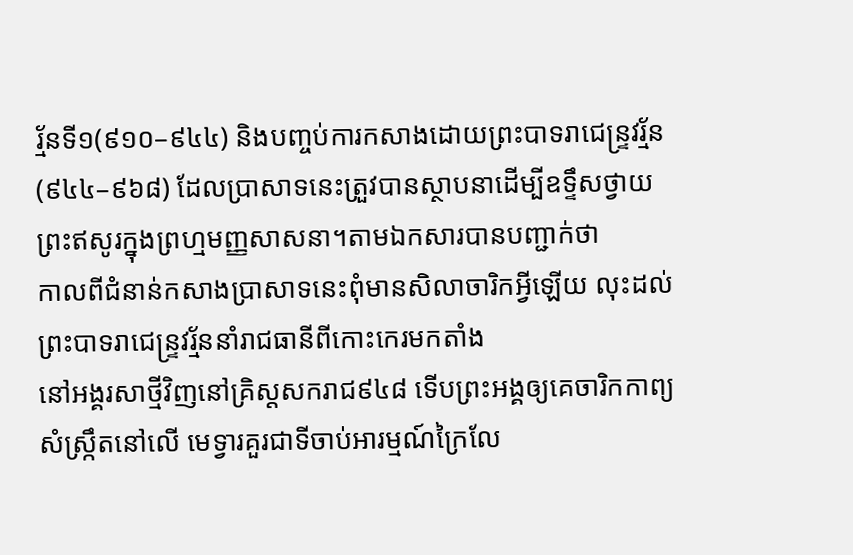រ្ម័នទី១(៩១០–៩៤៤) និងបញ្ចប់ការកសាងដោយព្រះបាទរាជេន្រ្ទវរ្ម័ន
(៩៤៤–៩៦៨) ដែលប្រាសាទនេះត្រួវបានស្ថាបនាដើម្បីឧទ្ទឹសថ្វាយព្រះឥសូរក្នុងព្រហ្មមញ្ញសាសនា។តាមឯកសារបានបញ្ជាក់ថា
កាលពីជំនាន់កសាងប្រាសាទនេះពុំមានសិលាចារិកអ្វីឡើយ លុះដល់
ព្រះបាទរាជេន្រ្ទវរ្ម័ននាំរាជធានីពីកោះកេរមកតាំង
នៅអង្គរសាថ្មីវិញនៅគ្រិស្តសករាជ៩៤៨ ទើបព្រះអង្គឲ្យគេចារិកកាព្យសំស្រ្កឹតនៅលើ មេទ្វារគួរជាទីចាប់អារម្មណ៍ក្រៃលែ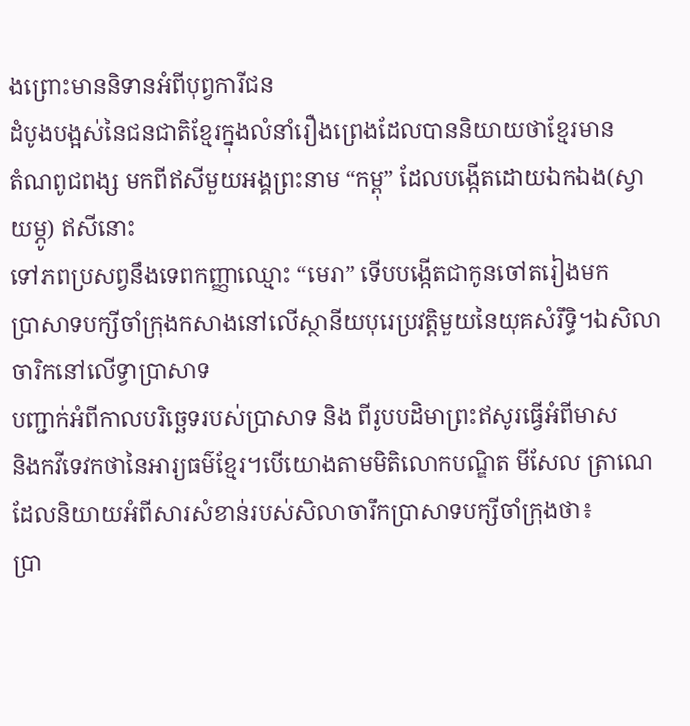ងព្រោះមាននិទានអំពីបុព្វការីជន
ដំបូងបង្អស់នៃជនជាតិខែ្មរក្នុងលំនាំរឿងព្រេងដែលបាននិយាយថាខែ្មរមាន
តំណពូជពង្ស មកពីឥសីមួយអង្គព្រះនាម “កម្ពុ” ដែលបង្កើតដោយឯកឯង(ស្វាយម្ភូ) ឥសីនោះ
ទៅភពប្រសព្វនឹងទេពកញ្ញាឈ្មោះ “មេរា” ទើបបង្កើតជាកូនចៅតរៀងមក
ប្រាសាទបក្សីចាំក្រុងកសាងនៅលើស្ថានីយបុរេប្រវត្តិមួយនៃយុគសំរឹទិ្ធ។ឯសិលាចារិកនៅលើទ្វាប្រាសាទ
បញ្ជាក់អំពីកាលបរិច្ឆេទរបស់ប្រាសាទ និង ពីរូបបដិមាព្រះឥសូរធ្វើអំពីមាស
និងកវីទេវកថានៃអារ្យធម៌ខ្មែរ។បើយោងតាមមិតិលោកបណ្ឌិត មីសែល ត្រាណេ ដែលនិយាយអំពីសារសំខាន់របស់សិលាចារឹកប្រាសាទបក្សីចាំក្រុងថា៖
ប្រា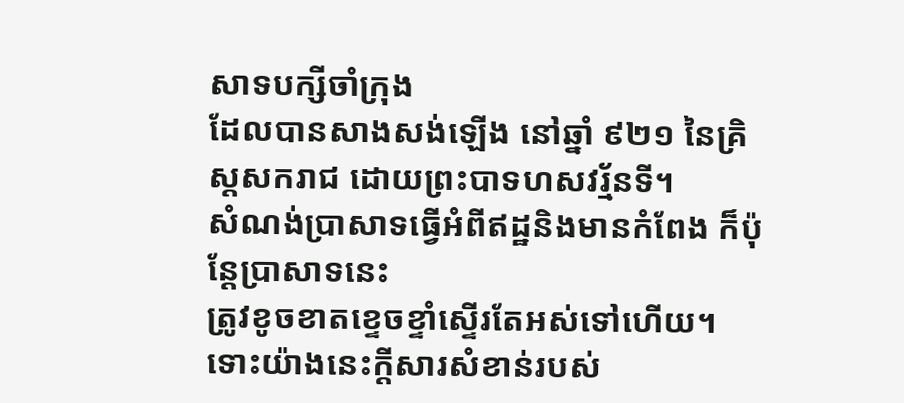សាទបក្សីចាំក្រុង
ដែលបានសាងសង់ឡើង នៅឆ្នាំ ៩២១ នៃគ្រិស្តសករាជ ដោយព្រះបាទហសវរ្ម័នទី។
សំណង់ប្រាសាទធ្វើអំពីឥដ្ឋនិងមានកំពែង ក៏ប៉ុន្តែប្រាសាទនេះ
ត្រូវខូចខាតខ្ទេចខ្ទាំស្ទើរតែអស់ទៅហើយ។ ទោះយ៉ាងនេះក្តីសារសំខាន់របស់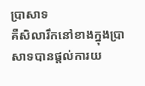ប្រាសាទ
គឺសិលារឹកនៅខាងក្នុងប្រាសាទបានផ្តល់ការយ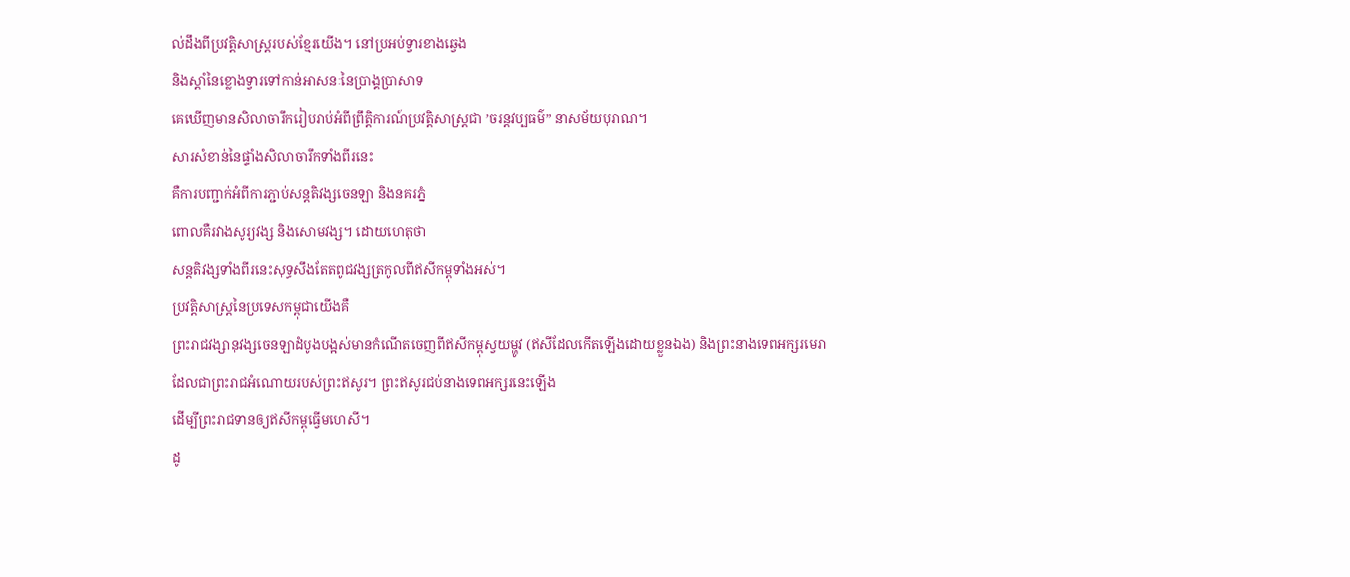ល់ដឹងពីប្រវត្តិសាស្ត្ររបស់ខ្មែរយើង។ នៅប្រអប់ទ្វារខាងឆ្វេង
និងស្តាំនៃខ្លោងទ្វារទៅកាន់អាសនៈនៃប្រាង្គប្រាសាទ
គេឃើញមានសិលាចារឹករៀបរាប់អំពីព្រឹត្តិការណ៍ប្រវត្តិសាស្ត្រជា ’ចរន្តវប្បធម៌” នាសម័យបុរាណ។
សារសំខាន់នៃផ្ទាំងសិលាចារឹកទាំងពីរនេះ
គឺការបញ្ជាក់អំពីការភ្ជាប់សន្តតិវង្សចេនឡា និងនគរភ្នំ
ពោលគឺរវាងសូរ្យវង្ស និងសោមវង្ស។ ដោយហេតុថា
សន្តតិវង្សទាំងពីរនេះសុទ្ធសឹងតែតពូជវង្សត្រកូលពីឥសីកម្ពុទាំងអស់។
ប្រវត្តិសាស្ត្រនៃប្រទេសកម្ពុជាយើងគឺ
ព្រះរាជវង្សានុវង្សចេនឡាដំបូងបង្អស់មានកំណើតចេញពីឥសីកម្ពុស្វយម្ហូវ (ឥសីដែលកើតឡើងដោយខ្លួនឯង) និងព្រះនាងទេពអក្សរមេរា
ដែលជាព្រះរាជអំណោយរបស់ព្រះឥសូរ។ ព្រះឥសូរជប់នាងទេពអក្សរនេះឡើង
ដើម្បីព្រះរាជទានឲ្យឥសីកម្ពុធ្វើមហេសី។
ដូ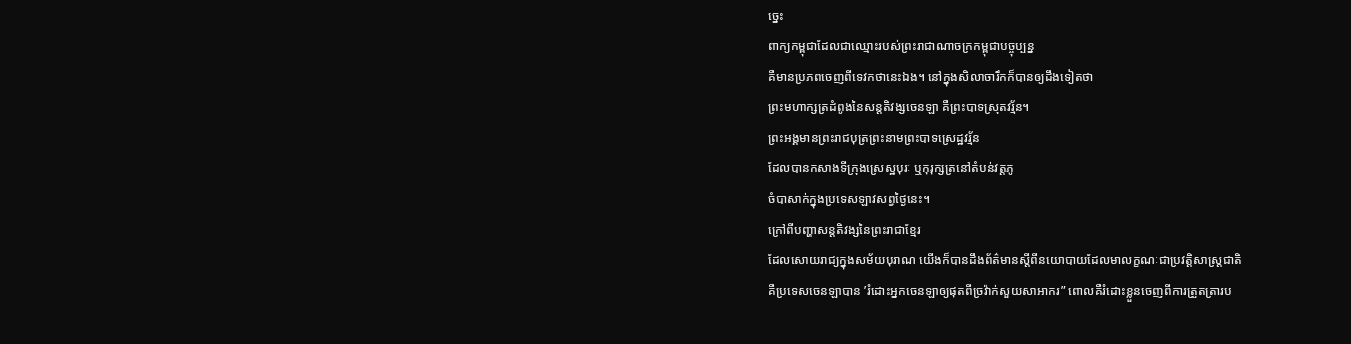ច្នេះ
ពាក្យកម្ពុជាដែលជាឈ្មោះរបស់ព្រះរាជាណាចក្រកម្ពុជាបច្ចុប្បន្ន
គឺមានប្រភពចេញពីទេវកថានេះឯង។ នៅក្នុងសិលាចារឹកក៏បានឲ្យដឹងទៀតថា
ព្រះមហាក្សត្រដំពូងនៃសន្តតិវង្សចេនឡា គឺព្រះបាទស្រុតវរ្ម័ន។
ព្រះអង្គមានព្រះរាជបុត្រព្រះនាមព្រះបាទស្រេដ្ឋវរ្ម័ន
ដែលបានកសាងទីក្រុងស្រេស្ឋបុរៈ ឬកុរុក្សត្រនៅតំបន់វត្តភូ
ចំបាសាក់ក្នុងប្រទេសឡាវសព្វថ្ងៃនេះ។
ក្រៅពីបញ្ហាសន្តតិវង្សនៃព្រះរាជាខ្មែរ
ដែលសោយរាជ្យក្នុងសម័យបុរាណ យើងក៏បានដឹងព័ត៌មានស្តីពីនយោបាយដែលមាលក្ខណៈជាប្រវត្តិសាស្ត្រជាតិ
គឺប្រទេសចេនឡាបាន ’រំដោះអ្នកចេនឡាឲ្យផុតពីច្រវ៉ាក់សួយសាអាករ” ពោលគឺរំដោះខ្លួនចេញពីការត្រួតត្រារប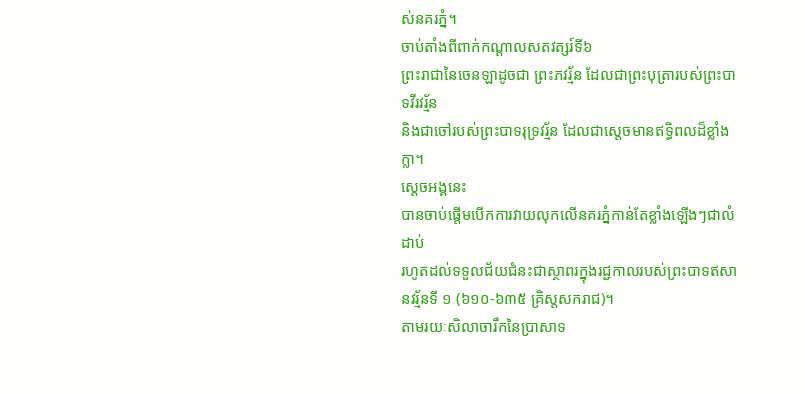ស់នគរភ្នំ។
ចាប់តាំងពីពាក់កណ្តាលសតវត្សរ៍ទី៦
ព្រះរាជានៃចេនឡាដូចជា ព្រះភវរ្ម័ន ដែលជាព្រះបុត្រារបស់ព្រះបាទវីរវរ្ម័ន
និងជាចៅរបស់ព្រះបាទរុទ្រវរ្ម័ន ដែលជាស្តេចមានឥទ្ធិពលដ៏ខ្លាំងក្លា។
ស្តេចអង្គនេះ
បានចាប់ផ្តើមបើកការវាយលុកលើនគរភ្នំកាន់តែខ្លាំងឡើងៗជាលំដាប់
រហូតដល់ទទួលជ័យជំនះជាស្ថាពរក្នុងរជ្ជកាលរបស់ព្រះបាទឥសានវរ្ម័នទី ១ (៦១០-៦៣៥ គ្រិស្តសករាជ)។
តាមរយៈសិលាចារឹកនៃប្រាសាទ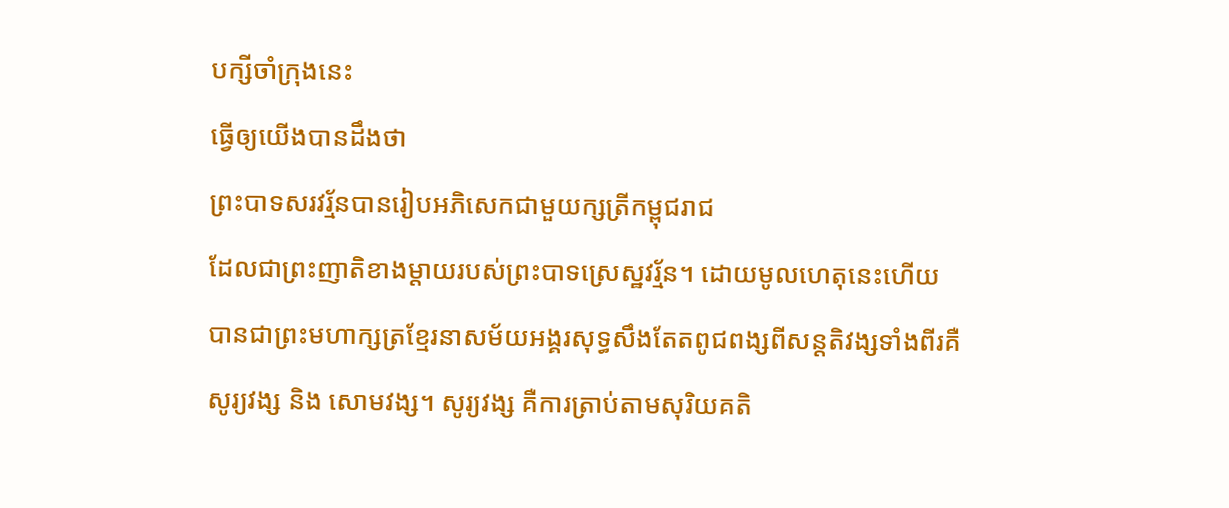បក្សីចាំក្រុងនេះ
ធ្វើឲ្យយើងបានដឹងថា
ព្រះបាទសរវរ្ម័នបានរៀបអភិសេកជាមួយក្សត្រីកម្ពុជរាជ
ដែលជាព្រះញាតិខាងម្តាយរបស់ព្រះបាទស្រេស្ឋវរ្ម័ន។ ដោយមូលហេតុនេះហើយ
បានជាព្រះមហាក្សត្រខ្មែរនាសម័យអង្គរសុទ្ធសឹងតែតពូជពង្សពីសន្តតិវង្សទាំងពីរគឺ
សូរ្យវង្ស និង សោមវង្ស។ សូរ្យវង្ស គឺការត្រាប់តាមសុរិយគតិ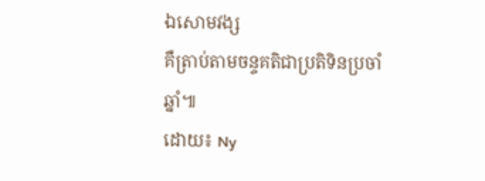ឯសោមវង្ស
គឺត្រាប់តាមចន្ទគតិជាប្រតិទិនប្រចាំឆ្នាំ៕
ដោយ៖ Ny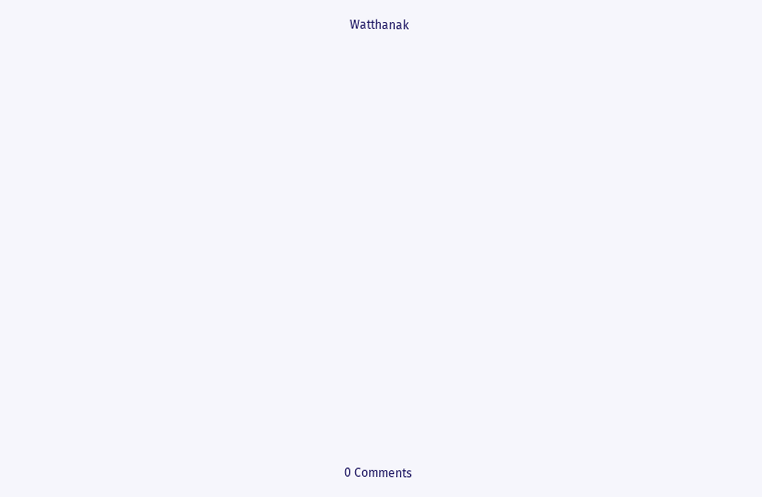Watthanak





















0 Comments